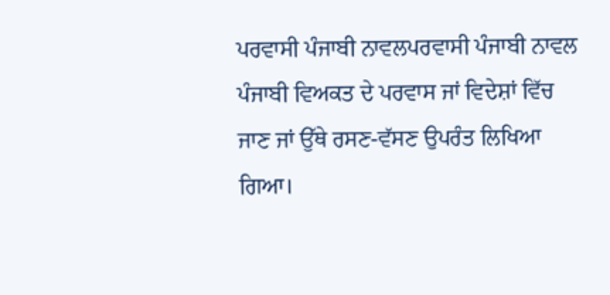ਪਰਵਾਸੀ ਪੰਜਾਬੀ ਨਾਵਲਪਰਵਾਸੀ ਪੰਜਾਬੀ ਨਾਵਲ ਪੰਜਾਬੀ ਵਿਅਕਤ ਦੇ ਪਰਵਾਸ ਜਾਂ ਵਿਦੇਸ਼ਾਂ ਵਿੱਚ ਜਾਣ ਜਾਂ ਉੱਥੇ ਰਸਣ-ਵੱਸਣ ਉਪਰੰਤ ਲਿਖਿਆ ਗਿਆ।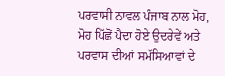ਪਰਵਾਸੀ ਨਾਵਲ ਪੰਜਾਬ ਨਾਲ ਮੋਹ, ਮੋਹ ਪਿੱਛੋਂ ਪੈਦਾ ਹੋਏ ਉਦਰੇਵੇਂ ਅਤੇ ਪਰਵਾਸ ਦੀਆਂ ਸਮੱਸਿਆਵਾਂ ਦੇ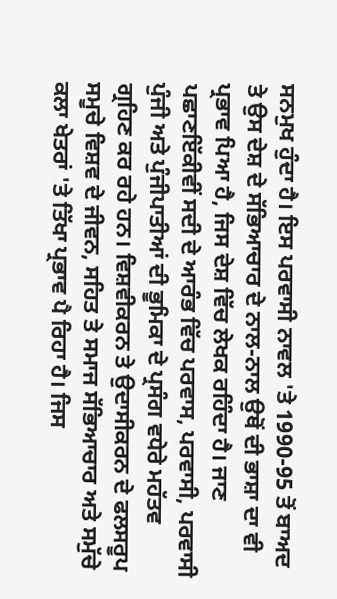ਸਨਮੁਖ ਹੁੰਦਾ ਹੈ। ਇਸ ਪਰਵਾਸੀ ਨਾਵਲ 'ਤੇ 1990-95 ਤੋਂ ਬਾਅਦ ਤੇ ਉਸ ਦੇਸ਼ ਦੇ ਸੱਭਿਆਚਾਰ ਦੇ ਨਾਲ-ਨਾਲ ਉਥੋਂ ਦੀ ਭਾਸ਼ਾ ਦਾ ਵੀ ਪ੍ਰਭਾਵ ਪਿਆ ਹੈ, ਜਿਸ ਦੇਸ਼ ਵਿੱਚ ਲੇਖਕ ਰਹਿੰਦਾ ਹੈ। ਜਾਣ ਪਛਾਣਇੱਕੀਵੀਂ ਸਦੀ ਦੇ ਆਰੰਭ ਵਿੱਚ ਪਰਵਾਸ, ਪਰਵਾਸੀ, ਪਰਵਾਸੀ ਪੁੰਜੀ ਅਤੇ ਪੁੰਜੀਪਾਤੀਆਂ ਦੀ ਭੂਮਿਕਾ ਦੇ ਪ੍ਰਸੰਗ ਵਧੇਰੇ ਮਹੱਤਵ ਗ੍ਰਹਿਣ ਕਰ ਰਹੇ ਹਨ। ਵਿਸ਼ਵੀਕਰਨ ਤੇ ਉਦਾਸੀਕਰਨ ਦੇ ਫਲਸਰੂਪ ਸਮੂਚੇ ਵਿਸ਼ਵ ਦੇ ਜੀਵਨ, ਸਹਿਤ ਤੇ ਸਮਾਜ ਸੱਭਿਆਚਾਰ ਅਤੇ ਸਮੁੱਚੇ ਕਲਾ ਖੇਤਰਾਂ 'ਤੇ ਤਿੱਖਾ ਪ੍ਰਭਾਵ ਪੈ ਰਿਹਾ ਹੈ। ਜਿਸ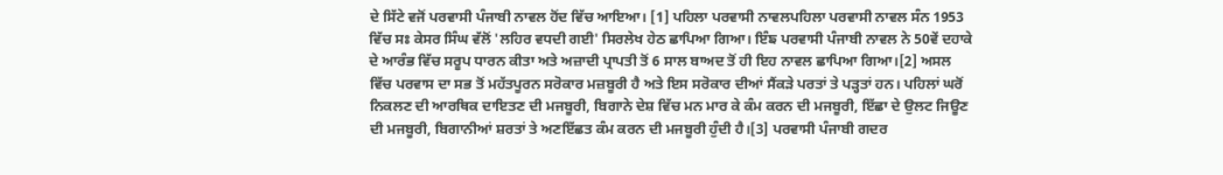ਦੇ ਸਿੱਟੇ ਵਜੋਂ ਪਰਵਾਸੀ ਪੰਜਾਬੀ ਨਾਵਲ ਹੋਂਦ ਵਿੱਚ ਆਇਆ। [1] ਪਹਿਲਾ ਪਰਵਾਸੀ ਨਾਵਲਪਹਿਲਾ ਪਰਵਾਸੀ ਨਾਵਲ ਸੰਨ 1953 ਵਿੱਚ ਸਃ ਕੇਸਰ ਸਿੰਘ ਵੱਲੋਂ 'ਲਹਿਰ ਵਧਦੀ ਗਈ' ਸਿਰਲੇਖ ਹੇਠ ਛਾਪਿਆ ਗਿਆ। ਇੰਙ ਪਰਵਾਸੀ ਪੰਜਾਬੀ ਨਾਵਲ ਨੇ 50ਵੇਂ ਦਹਾਕੇ ਦੇ ਆਰੰਭ ਵਿੱਚ ਸਰੂਪ ਧਾਰਨ ਕੀਤਾ ਅਤੇ ਅਜ਼ਾਦੀ ਪ੍ਰਾਪਤੀ ਤੋਂ 6 ਸਾਲ ਬਾਅਦ ਤੋਂ ਹੀ ਇਹ ਨਾਵਲ ਛਾਪਿਆ ਗਿਆ।[2] ਅਸਲ ਵਿੱਚ ਪਰਵਾਸ ਦਾ ਸਭ ਤੋਂ ਮਹੱਤਪੂਰਨ ਸਰੋਕਾਰ ਮਜ਼ਬੂਰੀ ਹੈ ਅਤੇ ਇਸ ਸਰੋਕਾਰ ਦੀਆਂ ਸੈਂਕੜੇ ਪਰਤਾਂ ਤੇ ਪੜ੍ਹਤਾਂ ਹਨ। ਪਹਿਲਾਂ ਘਰੋਂ ਨਿਕਲਣ ਦੀ ਆਰਥਿਕ ਦਾਇਤਣ ਦੀ ਮਜਬੂਰੀ, ਬਿਗਾਨੇ ਦੇਸ਼ ਵਿੱਚ ਮਨ ਮਾਰ ਕੇ ਕੰਮ ਕਰਨ ਦੀ ਮਜਬੂਰੀ, ਇੱਛਾ ਦੇ ਉਲਟ ਜਿਊਣ ਦੀ ਮਜਬੂਰੀ, ਬਿਗਾਨੀਆਂ ਸ਼ਰਤਾਂ ਤੇ ਅਣਇੱਛਤ ਕੰਮ ਕਰਨ ਦੀ ਮਜਬੂਰੀ ਹੁੰਦੀ ਹੈ।[3] ਪਰਵਾਸੀ ਪੰਜਾਬੀ ਗਦਰ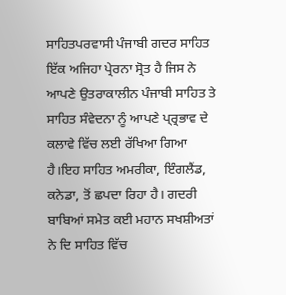ਸਾਹਿਤਪਰਵਾਸੀ ਪੰਜਾਬੀ ਗਦਰ ਸਾਹਿਤ ਇੱਕ ਅਜਿਹਾ ਪ੍ਰੇਰਨਾ ਸ੍ਰੋਤ ਹੈ ਜਿਸ ਨੇ ਆਪਣੇ ਉਤਰਾਕਾਲੀਨ ਪੰਜਾਬੀ ਸਾਹਿਤ ਤੇ ਸਾਹਿਤ ਸੰਵੇਦਨਾ ਨੂੰ ਆਪਣੇ ਪ੍ਰ੍ਰਭਾਵ ਦੇ ਕਲਾਵੇ ਵਿੱਚ ਲਈ ਰੱਖਿਆ ਗਿਆ ਹੈ।ਇਹ ਸਾਹਿਤ ਅਮਰੀਕਾ, ਇੰਗਲੈਂਡ, ਕਨੇਡਾ, ਤੋਂ ਛਪਦਾ ਰਿਹਾ ਹੈ। ਗਦਰੀ ਬਾਬਿਆਂ ਸਮੇਤ ਕਈ ਮਹਾਨ ਸਖਸ਼ੀਅਤਾਂ ਨੇ ਦਿ ਸਾਹਿਤ ਵਿੱਚ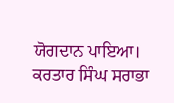ਯੋਗਦਾਨ ਪਾਇਆ। ਕਰਤਾਰ ਸਿੰਘ ਸਰਾਭਾ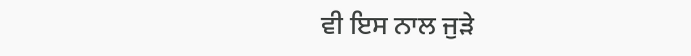ਵੀ ਇਸ ਨਾਲ ਜੁੜੇ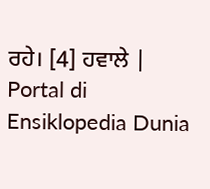ਰਹੇ। [4] ਹਵਾਲੇ |
Portal di Ensiklopedia Dunia